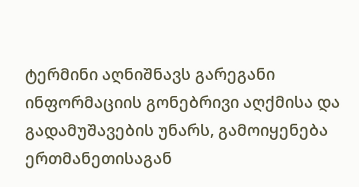ტერმინი აღნიშნავს გარეგანი ინფორმაციის გონებრივი აღქმისა და გადამუშავების უნარს, გამოიყენება ერთმანეთისაგან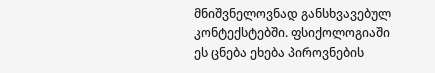მნიშვნელოვნად განსხვავებულ კონტექსტებში. ფსიქოლოგიაში ეს ცნება ეხება პიროვნების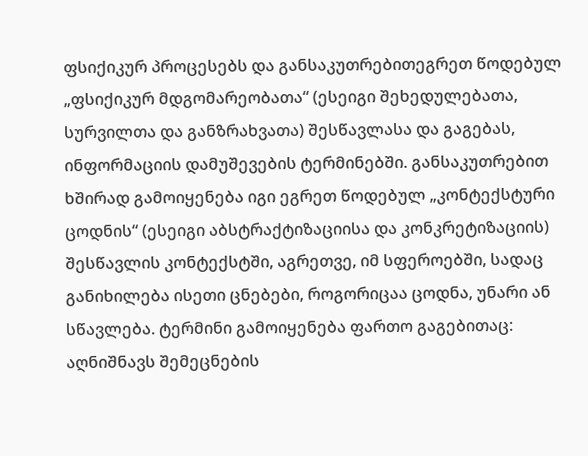ფსიქიკურ პროცესებს და განსაკუთრებითეგრეთ წოდებულ „ფსიქიკურ მდგომარეობათა“ (ესეიგი შეხედულებათა, სურვილთა და განზრახვათა) შესწავლასა და გაგებას, ინფორმაციის დამუშევების ტერმინებში. განსაკუთრებით ხშირად გამოიყენება იგი ეგრეთ წოდებულ „კონტექსტური ცოდნის“ (ესეიგი აბსტრაქტიზაციისა და კონკრეტიზაციის) შესწავლის კონტექსტში, აგრეთვე, იმ სფეროებში, სადაც განიხილება ისეთი ცნებები, როგორიცაა ცოდნა, უნარი ან სწავლება. ტერმინი გამოიყენება ფართო გაგებითაც: აღნიშნავს შემეცნების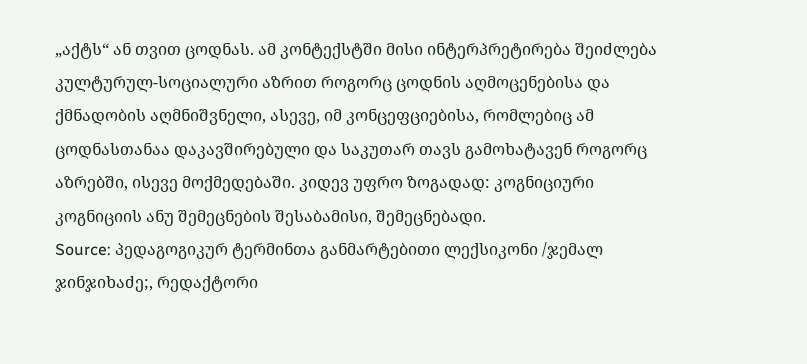„აქტს“ ან თვით ცოდნას. ამ კონტექსტში მისი ინტერპრეტირება შეიძლება კულტურულ-სოციალური აზრით როგორც ცოდნის აღმოცენებისა და ქმნადობის აღმნიშვნელი, ასევე, იმ კონცეფციებისა, რომლებიც ამ ცოდნასთანაა დაკავშირებული და საკუთარ თავს გამოხატავენ როგორც აზრებში, ისევე მოქმედებაში. კიდევ უფრო ზოგადად: კოგნიციური კოგნიციის ანუ შემეცნების შესაბამისი, შემეცნებადი.
Source: პედაგოგიკურ ტერმინთა განმარტებითი ლექსიკონი /ჯემალ ჯინჯიხაძე;, რედაქტორი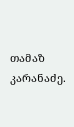თამაზ კარანაძე.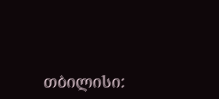თბილისი: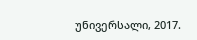უნივერსალი, 2017.